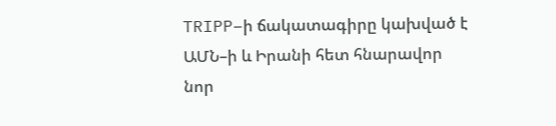TRIPP–ի ճակատագիրը կախված է ԱՄՆ–ի և Իրանի հետ հնարավոր նոր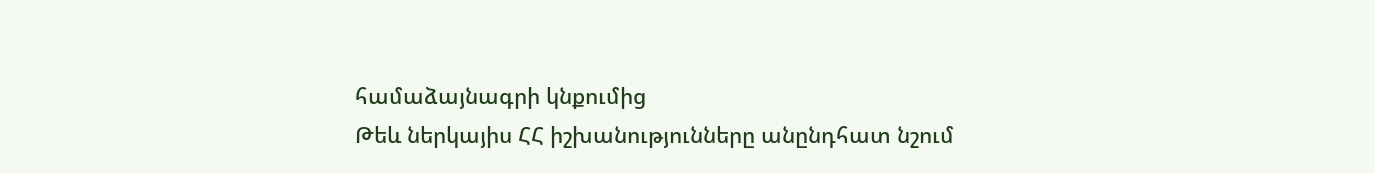համաձայնագրի կնքումից
Թեև ներկայիս ՀՀ իշխանությունները անընդհատ նշում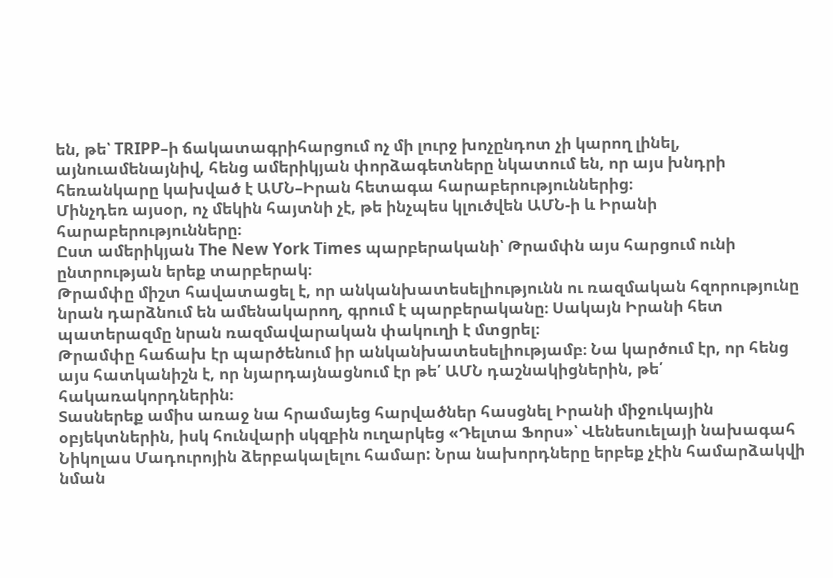են, թե՝ TRIPP–ի ճակատագրիհարցում ոչ մի լուրջ խոչընդոտ չի կարող լինել, այնուամենայնիվ, հենց ամերիկյան փորձագետները նկատում են, որ այս խնդրի հեռանկարը կախված է ԱՄՆ–Իրան հետագա հարաբերություններից։
Մինչդեռ այսօր, ոչ մեկին հայտնի չէ, թե ինչպես կլուծվեն ԱՄՆ-ի և Իրանի հարաբերությունները։
Ըստ ամերիկյան The New York Times պարբերականի՝ Թրամփն այս հարցում ունի ընտրության երեք տարբերակ։
Թրամփը միշտ հավատացել է, որ անկանխատեսելիությունն ու ռազմական հզորությունը նրան դարձնում են ամենակարող, գրում է պարբերականը։ Սակայն Իրանի հետ պատերազմը նրան ռազմավարական փակուղի է մտցրել։
Թրամփը հաճախ էր պարծենում իր անկանխատեսելիությամբ։ Նա կարծում էր, որ հենց այս հատկանիշն է, որ նյարդայնացնում էր թե՛ ԱՄՆ դաշնակիցներին, թե՛ հակառակորդներին։
Տասներեք ամիս առաջ նա հրամայեց հարվածներ հասցնել Իրանի միջուկային օբյեկտներին, իսկ հունվարի սկզբին ուղարկեց «Դելտա Ֆորս»՝ Վենեսուելայի նախագահ Նիկոլաս Մադուրոյին ձերբակալելու համար: Նրա նախորդները երբեք չէին համարձակվի նման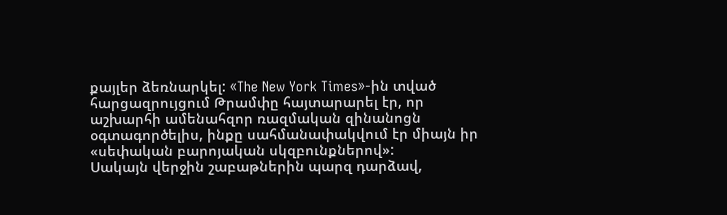քայլեր ձեռնարկել: «The New York Times»-ին տված հարցազրույցում Թրամփը հայտարարել էր, որ աշխարհի ամենահզոր ռազմական զինանոցն օգտագործելիս, ինքը սահմանափակվում էր միայն իր «սեփական բարոյական սկզբունքներով»:
Սակայն վերջին շաբաթներին պարզ դարձավ,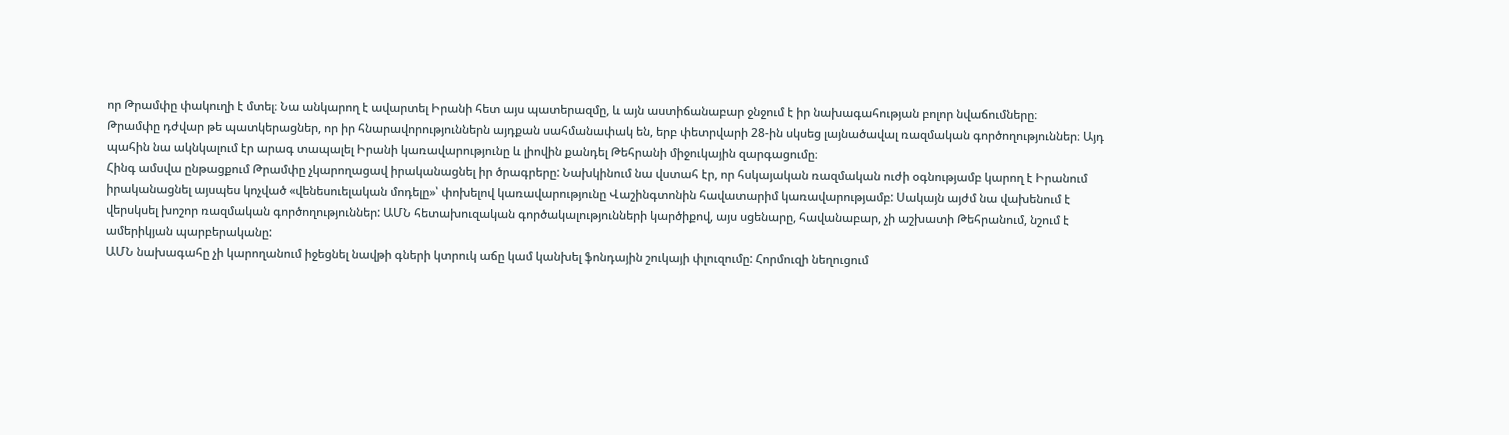որ Թրամփը փակուղի է մտել։ Նա անկարող է ավարտել Իրանի հետ այս պատերազմը, և այն աստիճանաբար ջնջում է իր նախագահության բոլոր նվաճումները։
Թրամփը դժվար թե պատկերացներ, որ իր հնարավորություններն այդքան սահմանափակ են, երբ փետրվարի 28-ին սկսեց լայնածավալ ռազմական գործողություններ։ Այդ պահին նա ակնկալում էր արագ տապալել Իրանի կառավարությունը և լիովին քանդել Թեհրանի միջուկային զարգացումը։
Հինգ ամսվա ընթացքում Թրամփը չկարողացավ իրականացնել իր ծրագրերը: Նախկինում նա վստահ էր, որ հսկայական ռազմական ուժի օգնությամբ կարող է Իրանում իրականացնել այսպես կոչված «վենեսուելական մոդելը»՝ փոխելով կառավարությունը Վաշինգտոնին հավատարիմ կառավարությամբ: Սակայն այժմ նա վախենում է վերսկսել խոշոր ռազմական գործողություններ: ԱՄՆ հետախուզական գործակալությունների կարծիքով, այս սցենարը, հավանաբար, չի աշխատի Թեհրանում, նշում է ամերիկյան պարբերականը:
ԱՄՆ նախագահը չի կարողանում իջեցնել նավթի գների կտրուկ աճը կամ կանխել ֆոնդային շուկայի փլուզումը: Հորմուզի նեղուցում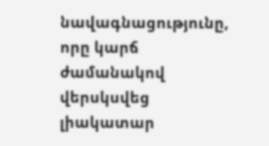նավագնացությունը, որը կարճ ժամանակով վերսկսվեց լիակատար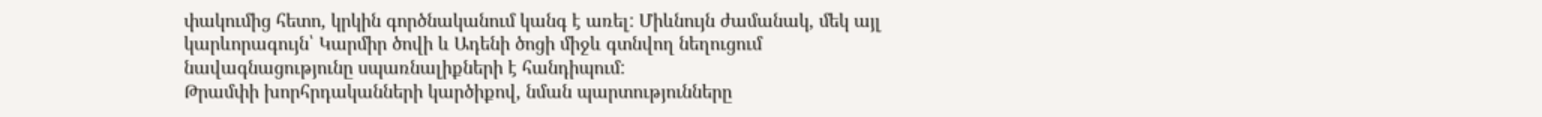փակումից հետո, կրկին գործնականում կանգ է առել: Միևնույն ժամանակ, մեկ այլ կարևորագույն՝ Կարմիր ծովի և Ադենի ծոցի միջև գտնվող նեղուցում նավագնացությունը սպառնալիքների է հանդիպում:
Թրամփի խորհրդականների կարծիքով, նման պարտությունները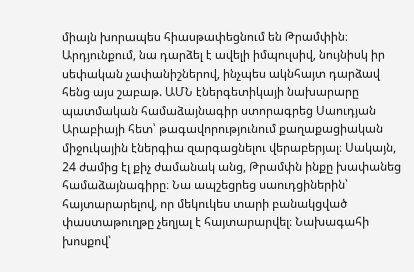միայն խորապես հիասթափեցնում են Թրամփին։ Արդյունքում, նա դարձել է ավելի իմպուլսիվ, նույնիսկ իր սեփական չափանիշներով, ինչպես ակնհայտ դարձավ հենց այս շաբաթ. ԱՄՆ էներգետիկայի նախարարը պատմական համաձայնագիր ստորագրեց Սաուդյան Արաբիայի հետ՝ թագավորությունում քաղաքացիական միջուկային էներգիա զարգացնելու վերաբերյալ։ Սակայն, 24 ժամից էլ քիչ ժամանակ անց, Թրամփն ինքը խափանեց համաձայնագիրը։ Նա ապշեցրեց սաուդցիներին՝ հայտարարելով, որ մեկուկես տարի բանակցված փաստաթուղթը չեղյալ է հայտարարվել։ Նախագահի խոսքով՝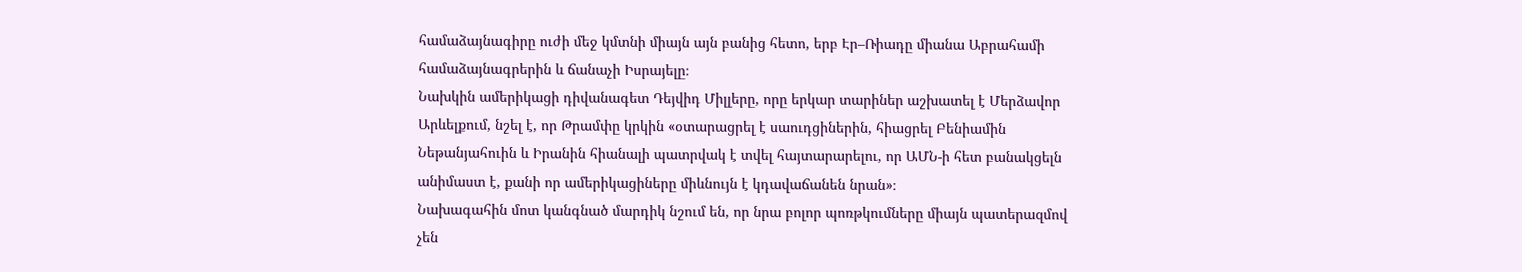համաձայնագիրը ուժի մեջ կմտնի միայն այն բանից հետո, երբ Էր–Ռիադը միանա Աբրահամի համաձայնագրերին և ճանաչի Իսրայելը։
Նախկին ամերիկացի դիվանագետ Դեյվիդ Միլլերը, որը երկար տարիներ աշխատել է Մերձավոր Արևելքում, նշել է, որ Թրամփը կրկին «օտարացրել է սաուդցիներին, հիացրել Բենիամին Նեթանյահուին և Իրանին հիանալի պատրվակ է տվել հայտարարելու, որ ԱՄՆ-ի հետ բանակցելն անիմաստ է, քանի որ ամերիկացիները միևնույն է կդավաճանեն նրան»։
Նախագահին մոտ կանգնած մարդիկ նշում են, որ նրա բոլոր պոռթկումները միայն պատերազմով չեն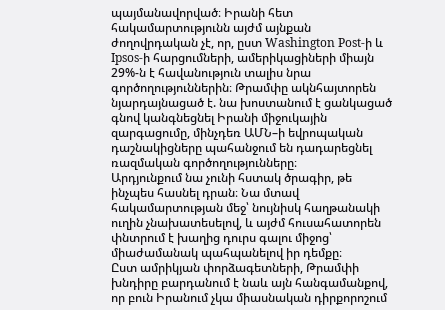պայմանավորված։ Իրանի հետ հակամարտությունն այժմ այնքան ժողովրդական չէ, որ, ըստ Washington Post-ի և Ipsos-ի հարցումների, ամերիկացիների միայն 29%-ն է հավանություն տալիս նրա գործողություններին։ Թրամփը ակնհայտորեն նյարդայնացած է. նա խոստանում է ցանկացած գնով կանգնեցնել Իրանի միջուկային զարգացումը, մինչդեռ ԱՄՆ–ի եվրոպական դաշնակիցները պահանջում են դադարեցնել ռազմական գործողությունները։
Արդյունքում նա չունի հստակ ծրագիր, թե ինչպես հասնել դրան։ Նա մտավ հակամարտության մեջ՝ նույնիսկ հաղթանակի ուղին չնախատեսելով, և այժմ հուսահատորեն փնտրում է խաղից դուրս գալու միջոց՝ միաժամանակ պահպանելով իր դեմքը։
Ըստ ամրիկյան փորձագետների, Թրամփի խնդիրը բարդանում է նաև այն հանգամանքով, որ բուն Իրանում չկա միասնական դիրքորոշում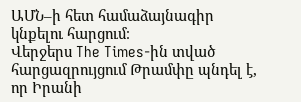ԱՄՆ–ի հետ համաձայնագիր կնքելու հարցում։
Վերջերս The Times-ին տված հարցազրույցում Թրամփը պնդել է, որ Իրանի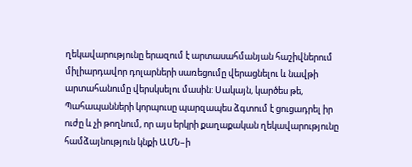ղեկավարությունը երազում է արտասահմանյան հաշիվներում միլիարդավոր դոլարների սառեցումը վերացնելու և նավթի արտահանումը վերսկսելու մասին: Սակայն, կարծես թե, Պահապանների կորպուսը պարզապես ձգտում է ցուցադրել իր ուժը և չի թողնում, որ այս երկրի քաղաքական ղեկավարությունը համձայնություն կնքի ԱՄՆ–ի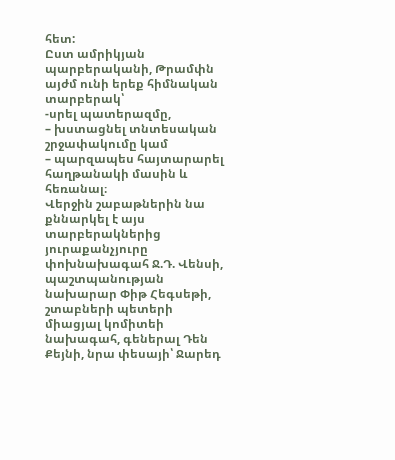հետ:
Ըստ ամրիկյան պարբերականի, Թրամփն այժմ ունի երեք հիմնական տարբերակ՝
-սրել պատերազմը,
– խստացնել տնտեսական շրջափակումը կամ
– պարզապես հայտարարել հաղթանակի մասին և հեռանալ։
Վերջին շաբաթներին նա քննարկել է այս տարբերակներից յուրաքանչյուրը փոխնախագահ Ջ.Դ. Վենսի, պաշտպանության նախարար Փիթ Հեգսեթի, շտաբների պետերի միացյալ կոմիտեի նախագահ, գեներալ Դեն Քեյնի, նրա փեսայի՝ Ջարեդ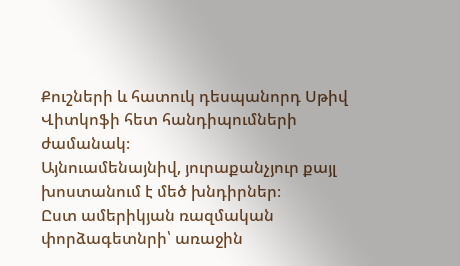Քուշների և հատուկ դեսպանորդ Սթիվ Վիտկոֆի հետ հանդիպումների ժամանակ։
Այնուամենայնիվ, յուրաքանչյուր քայլ խոստանում է մեծ խնդիրներ։
Ըստ ամերիկյան ռազմական փորձագետնրի՝ առաջին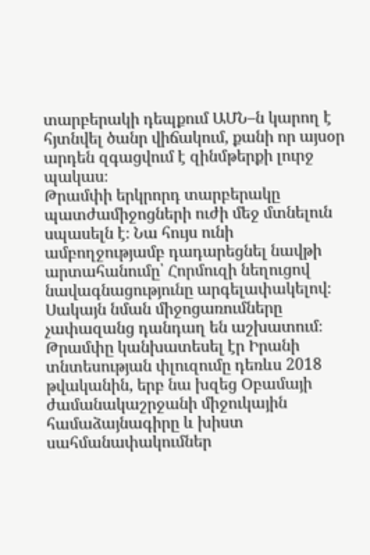տարբերակի դեպքում ԱՄՆ–ն կարող է հյտնվել ծանր վիճակում, քանի որ այսօր արդեն զգացվում է զինմթերքի լուրջ պակաս։
Թրամփի երկրորդ տարբերակը պատժամիջոցների ուժի մեջ մտնելուն սպասելն է։ Նա հույս ունի ամբողջությամբ դադարեցնել նավթի արտահանումը՝ Հորմուզի նեղուցով նավագնացությունը արգելափակելով։
Սակայն նման միջոցառումները չափազանց դանդաղ են աշխատում։ Թրամփը կանխատեսել էր Իրանի տնտեսության փլուզումը դեռևս 2018 թվականին, երբ նա խզեց Օբամայի ժամանակաշրջանի միջուկային համաձայնագիրը և խիստ սահմանափակումներ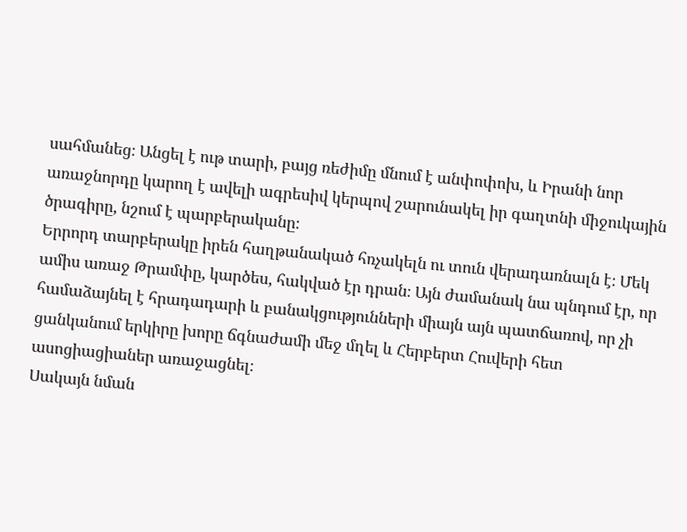սահմանեց։ Անցել է ութ տարի, բայց ռեժիմը մնում է անփոփոխ, և Իրանի նոր առաջնորդը կարող է ավելի ագրեսիվ կերպով շարունակել իր գաղտնի միջուկային ծրագիրը, նշում է պարբերականը։
Երրորդ տարբերակը իրեն հաղթանակած հռչակելն ու տուն վերադառնալն է։ Մեկ ամիս առաջ Թրամփը, կարծես, հակված էր դրան։ Այն ժամանակ նա պնդում էր, որ համաձայնել է հրադադարի և բանակցությունների միայն այն պատճառով, որ չի ցանկանում երկիրը խորը ճգնաժամի մեջ մղել և Հերբերտ Հուվերի հետ ասոցիացիաներ առաջացնել։
Սակայն նման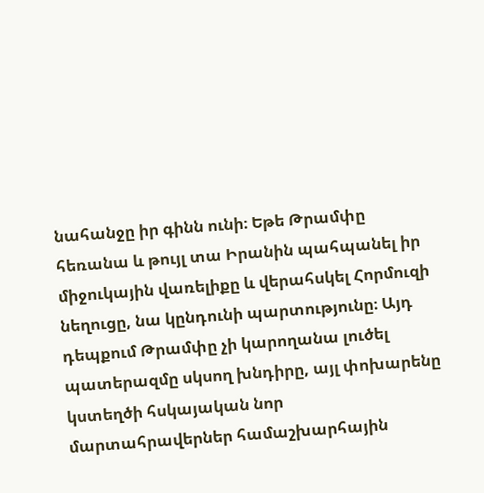նահանջը իր գինն ունի։ Եթե Թրամփը հեռանա և թույլ տա Իրանին պահպանել իր միջուկային վառելիքը և վերահսկել Հորմուզի նեղուցը, նա կընդունի պարտությունը։ Այդ դեպքում Թրամփը չի կարողանա լուծել պատերազմը սկսող խնդիրը, այլ փոխարենը կստեղծի հսկայական նոր մարտահրավերներ համաշխարհային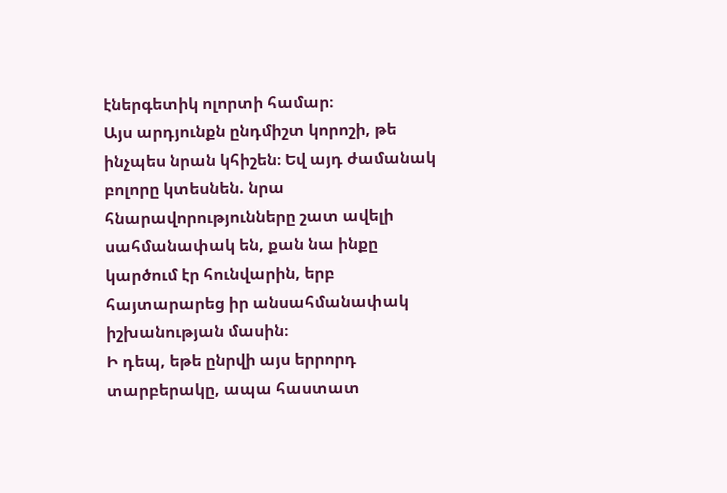էներգետիկ ոլորտի համար։
Այս արդյունքն ընդմիշտ կորոշի, թե ինչպես նրան կհիշեն։ Եվ այդ ժամանակ բոլորը կտեսնեն. նրա հնարավորությունները շատ ավելի սահմանափակ են, քան նա ինքը կարծում էր հունվարին, երբ հայտարարեց իր անսահմանափակ իշխանության մասին։
Ի դեպ, եթե ընրվի այս երրորդ տարբերակը, ապա հաստատ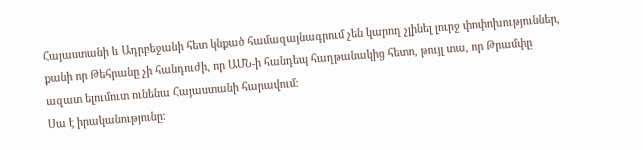Հայաստանի և Ադրբեջանի հետ կնքած համազայնագրում չեն կարող չլինել լուրջ փոփոխություններ, քանի որ Թեհրանը չի հանդուժի, որ ԱՄՆ-ի հանդեպ հաղթանակից հետո, թույլ տա, որ Թրամփը ազատ ելումուտ ունենա Հայաստանի հարավում։
Սա է իրականությունը։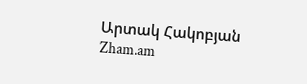Արտակ Հակոբյան
Zham.am